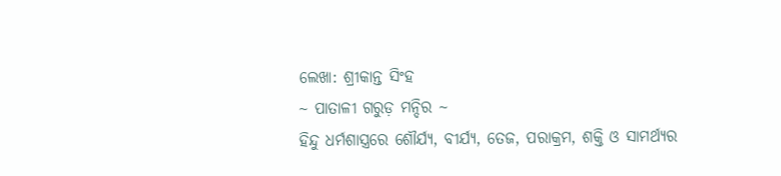ଲେଖା: ଶ୍ରୀକାନ୍ତ ସିଂହ
~ ପାତାଳୀ ଗରୁଡ଼ ମନ୍ଦିର ~
ହିନ୍ଦୁ ଧର୍ମଶାସ୍ତ୍ରରେ ଶୌର୍ଯ୍ୟ, ବୀର୍ଯ୍ୟ, ତେଜ, ପରାକ୍ରମ, ଶକ୍ତି ଓ ସାମର୍ଥ୍ୟର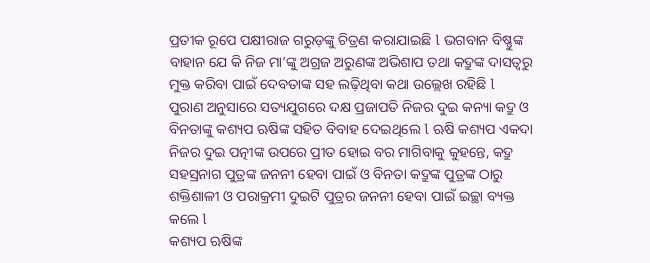ପ୍ରତୀକ ରୂପେ ପକ୍ଷୀରାଜ ଗରୁଡ଼ଙ୍କୁ ଚିତ୍ରଣ କରାଯାଇଛି l ଭଗବାନ ବିଷ୍ଣୁଙ୍କ ବାହାନ ଯେ କି ନିଜ ମା’ଙ୍କୁ ଅଗ୍ରଜ ଅରୁଣଙ୍କ ଅଭିଶାପ ତଥା କଦ୍ରୁଙ୍କ ଦାସତ୍ୱରୁ ମୁକ୍ତ କରିବା ପାଇଁ ଦେବତାଙ୍କ ସହ ଲଢ଼ିଥିବା କଥା ଉଲ୍ଲେଖ ରହିଛି l
ପୁରାଣ ଅନୁସାରେ ସତ୍ୟଯୁଗରେ ଦକ୍ଷ ପ୍ରଜାପତି ନିଜର ଦୁଇ କନ୍ୟା କଦ୍ରୁ ଓ ବିନତାଙ୍କୁ କଶ୍ୟପ ଋଷିଙ୍କ ସହିତ ବିବାହ ଦେଇଥିଲେ l ଋଷି କଶ୍ୟପ ଏକଦା ନିଜର ଦୁଇ ପତ୍ନୀଙ୍କ ଉପରେ ପ୍ରୀତ ହୋଇ ବର ମାଗିବାକୁ କୁହନ୍ତେ, କଦ୍ରୁ ସହସ୍ରନାଗ ପୁତ୍ରଙ୍କ ଜନନୀ ହେବା ପାଇଁ ଓ ବିନତା କଦ୍ରୁଙ୍କ ପୁତ୍ରଙ୍କ ଠାରୁ ଶକ୍ତିଶାଳୀ ଓ ପରାକ୍ରମୀ ଦୁଇଟି ପୁତ୍ରର ଜନନୀ ହେବା ପାଇଁ ଇଚ୍ଛା ବ୍ୟକ୍ତ କଲେ l
କଶ୍ୟପ ଋଷିଙ୍କ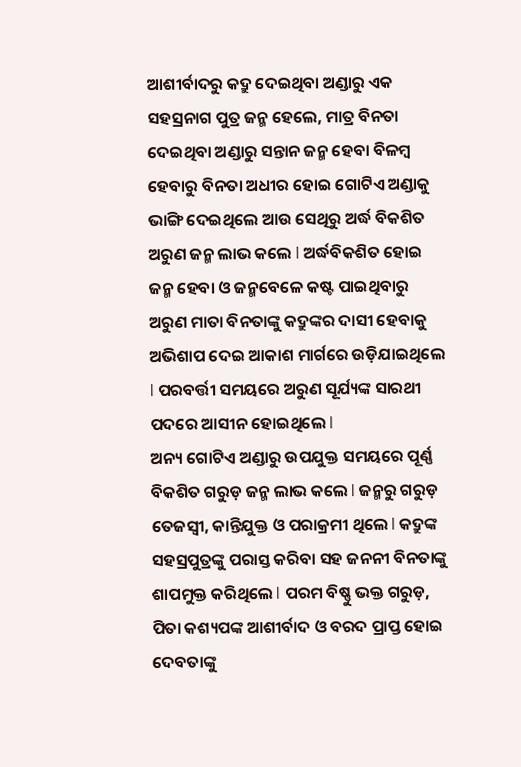ଆଶୀର୍ବାଦରୁ କଦ୍ରୁ ଦେଇଥିବା ଅଣ୍ଡାରୁ ଏକ ସହସ୍ରନାଗ ପୁତ୍ର ଜନ୍ମ ହେଲେ, ମାତ୍ର ବିନତା ଦେଇଥିବା ଅଣ୍ଡାରୁ ସନ୍ତାନ ଜନ୍ମ ହେବା ବିଳମ୍ବ ହେବାରୁ ବିନତା ଅଧୀର ହୋଇ ଗୋଟିଏ ଅଣ୍ଡାକୁ ଭାଙ୍ଗି ଦେଇଥିଲେ ଆଉ ସେଥିରୁ ଅର୍ଦ୍ଧ ବିକଶିତ ଅରୁଣ ଜନ୍ମ ଲାଭ କଲେ l ଅର୍ଦ୍ଧବିକଶିତ ହୋଇ ଜନ୍ମ ହେବା ଓ ଜନ୍ମବେଳେ କଷ୍ଟ ପାଇଥିବାରୁ ଅରୁଣ ମାତା ବିନତାଙ୍କୁ କଦ୍ରୁଙ୍କର ଦାସୀ ହେବାକୁ ଅଭିଶାପ ଦେଇ ଆକାଶ ମାର୍ଗରେ ଉଡ଼ିଯାଇଥିଲେ l ପରବର୍ତ୍ତୀ ସମୟରେ ଅରୁଣ ସୂର୍ଯ୍ୟଙ୍କ ସାରଥୀ ପଦରେ ଆସୀନ ହୋଇଥିଲେ l
ଅନ୍ୟ ଗୋଟିଏ ଅଣ୍ଡାରୁ ଉପଯୁକ୍ତ ସମୟରେ ପୂର୍ଣ୍ଣ ବିକଶିତ ଗରୁଡ଼ ଜନ୍ମ ଲାଭ କଲେ l ଜନ୍ମରୁ ଗରୁଡ଼ ତେଜସ୍ୱୀ, କାନ୍ତିଯୁକ୍ତ ଓ ପରାକ୍ରମୀ ଥିଲେ l କଦ୍ରୁଙ୍କ ସହସ୍ରପୁତ୍ରଙ୍କୁ ପରାସ୍ତ କରିବା ସହ ଜନନୀ ବିନତାଙ୍କୁ ଶାପମୁକ୍ତ କରିଥିଲେ l ପରମ ବିଷ୍ଣୁ ଭକ୍ତ ଗରୁଡ଼, ପିତା କଶ୍ୟପଙ୍କ ଆଶୀର୍ବାଦ ଓ ବରଦ ପ୍ରାପ୍ତ ହୋଇ ଦେବତାଙ୍କୁ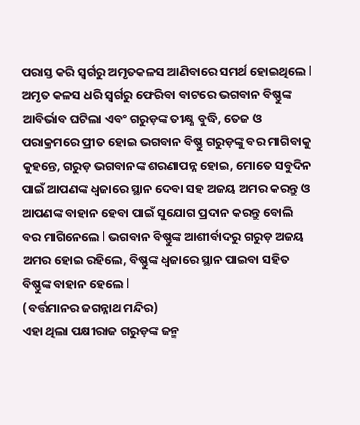ପରାସ୍ତ କରି ସ୍ବର୍ଗରୁ ଅମୃତକଳସ ଆଣିବାରେ ସମର୍ଥ ହୋଇଥିଲେ l
ଅମୃତ କଳସ ଧରି ସ୍ବର୍ଗରୁ ଫେରିବା ବାଟରେ ଭଗବାନ ବିଷ୍ଣୁଙ୍କ ଆବିର୍ଭାବ ଘଟିଲା ଏବଂ ଗରୁଡ଼ଙ୍କ ତୀକ୍ଷ୍ଣ ବୁଦ୍ଧି, ତେଜ ଓ ପରାକ୍ରମରେ ପ୍ରୀତ ହୋଇ ଭଗବାନ ବିଷ୍ଣୁ ଗରୁଡ଼ଙ୍କୁ ବର ମାଗିବାକୁ କୁହନ୍ତେ, ଗରୁଡ଼ ଭଗବାନଙ୍କ ଶରଣାପନ୍ନ ହୋଇ, ମୋତେ ସବୁଦିନ ପାଇଁ ଆପଣଙ୍କ ଧ୍ବଜାରେ ସ୍ଥାନ ଦେବା ସହ ଅଜୟ ଅମର କରନ୍ତୁ ଓ ଆପଣଙ୍କ ବାହାନ ହେବା ପାଇଁ ସୁଯୋଗ ପ୍ରଦାନ କରନ୍ତୁ ବୋଲି ବର ମାଗିନେଲେ l ଭଗବାନ ବିଷ୍ଣୁଙ୍କ ଆଶୀର୍ବାଦରୁ ଗରୁଡ଼ ଅଜୟ ଅମର ହୋଇ ରହିଲେ, ବିଷ୍ଣୁଙ୍କ ଧ୍ବଜାରେ ସ୍ଥାନ ପାଇବା ସହିତ ବିଷ୍ଣୁଙ୍କ ବାହାନ ହେଲେ l
(ବର୍ତ୍ତମାନର ଜଗନ୍ନାଥ ମନ୍ଦିର)
ଏହା ଥିଲା ପକ୍ଷୀରାଜ ଗରୁଡ଼ଙ୍କ ଜନ୍ମ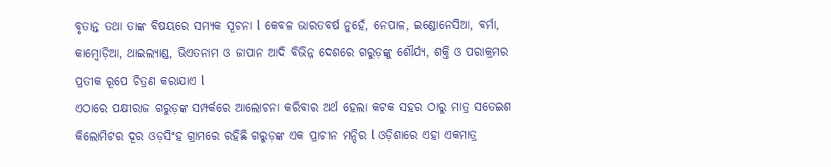ବୃତାନ୍ତ ତଥା ତାଙ୍କ ବିଷୟରେ ସମ୍ୟକ ସୂଚନା l କେବଳ ଭାରତବର୍ଷ ନୁହେଁ, ନେପାଳ, ଇଣ୍ଡୋନେସିଆ, ବର୍ମା, କାମ୍ବୋଡ଼ିଆ, ଥାଇଲ୍ୟାଣ୍ଡ, ଭିଏତନାମ ଓ ଜାପାନ ଆଦି ବିଭିନ୍ନ ଦେଶରେ ଗରୁଡ଼ଙ୍କୁ ଶୌର୍ଯ୍ୟ, ଶକ୍ତି ଓ ପରାକ୍ରମର ପ୍ରତୀକ ରୂପେ ଚିତ୍ରଣ କରାଯାଏ l
ଏଠାରେ ପକ୍ଷୀରାଜ ଗରୁଡ଼ଙ୍କ ସମ୍ପର୍କରେ ଆଲୋଚନା କରିବାର ଅର୍ଥ ହେଲା କଟକ ସହର ଠାରୁ ମାତ୍ର ସତେଇଶ କିଲୋମିଟର ଦୂର ଓଡ଼ସିଂହ ଗ୍ରାମରେ ରହିଛି ଗରୁଡ଼ଙ୍କ ଏକ ପ୍ରାଚୀନ ମନ୍ଦିର l ଓଡ଼ିଶାରେ ଏହା ଏକମାତ୍ର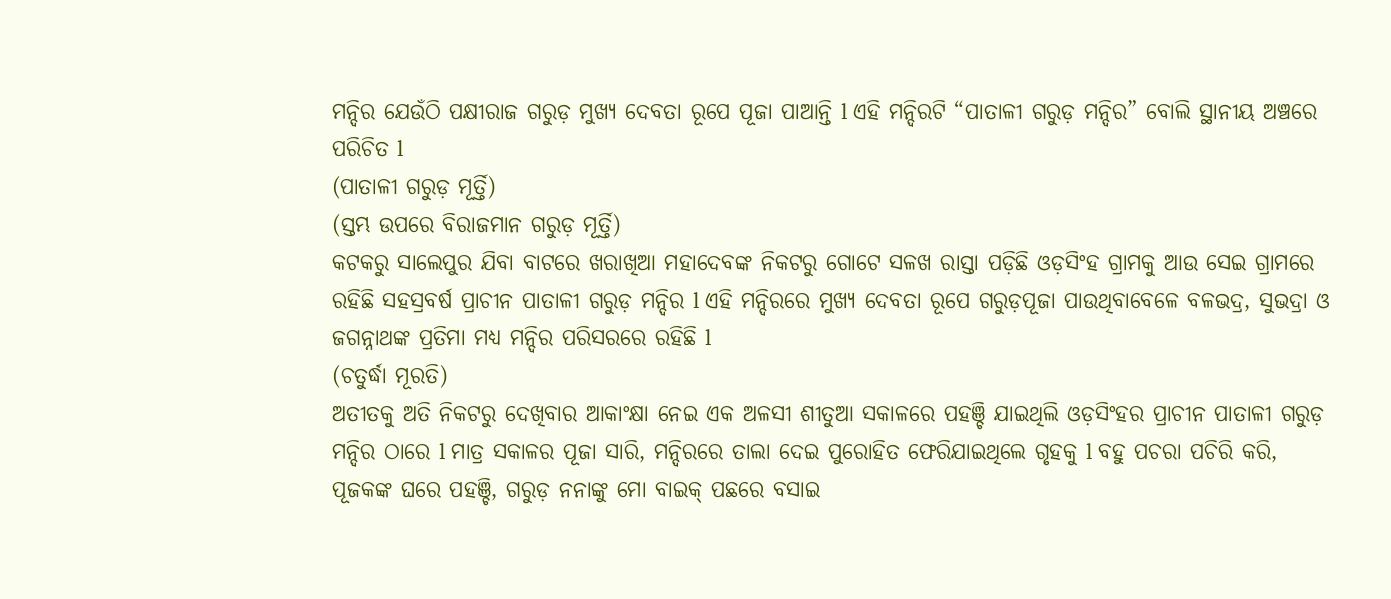ମନ୍ଦିର ଯେଉଁଠି ପକ୍ଷୀରାଜ ଗରୁଡ଼ ମୁଖ୍ୟ ଦେବତା ରୂପେ ପୂଜା ପାଆନ୍ତି l ଏହି ମନ୍ଦିରଟି “ପାତାଳୀ ଗରୁଡ଼ ମନ୍ଦିର” ବୋଲି ସ୍ଥାନୀୟ ଅଞ୍ଚରେ ପରିଚିତ l
(ପାତାଳୀ ଗରୁଡ଼ ମୂର୍ତ୍ତି)
(ସ୍ତମ୍ଭ ଉପରେ ବିରାଜମାନ ଗରୁଡ଼ ମୂର୍ତ୍ତି)
କଟକରୁ ସାଲେପୁର ଯିବା ବାଟରେ ଖରାଖିଆ ମହାଦେବଙ୍କ ନିକଟରୁ ଗୋଟେ ସଳଖ ରାସ୍ତା ପଡ଼ିଛି ଓଡ଼ସିଂହ ଗ୍ରାମକୁ ଆଉ ସେଇ ଗ୍ରାମରେ ରହିଛି ସହସ୍ରବର୍ଷ ପ୍ରାଚୀନ ପାତାଳୀ ଗରୁଡ଼ ମନ୍ଦିର l ଏହି ମନ୍ଦିରରେ ମୁଖ୍ୟ ଦେବତା ରୂପେ ଗରୁଡ଼ପୂଜା ପାଉଥିବାବେଳେ ବଳଭଦ୍ର, ସୁଭଦ୍ରା ଓ ଜଗନ୍ନାଥଙ୍କ ପ୍ରତିମା ମଧ୍ୟ ମନ୍ଦିର ପରିସରରେ ରହିଛି l
(ଚତୁର୍ଦ୍ଧା ମୂରତି)
ଅତୀତକୁ ଅତି ନିକଟରୁ ଦେଖିବାର ଆକାଂକ୍ଷା ନେଇ ଏକ ଅଳସୀ ଶୀତୁଆ ସକାଳରେ ପହଞ୍ଚି ଯାଇଥିଲି ଓଡ଼ସିଂହର ପ୍ରାଚୀନ ପାତାଳୀ ଗରୁଡ଼ ମନ୍ଦିର ଠାରେ l ମାତ୍ର ସକାଳର ପୂଜା ସାରି, ମନ୍ଦିରରେ ତାଲା ଦେଇ ପୁରୋହିତ ଫେରିଯାଇଥିଲେ ଗୃହକୁ l ବହୁ ପଚରା ପଚିରି କରି, ପୂଜକଙ୍କ ଘରେ ପହଞ୍ଚି, ଗରୁଡ଼ ନନାଙ୍କୁ ମୋ ବାଇକ୍ ପଛରେ ବସାଇ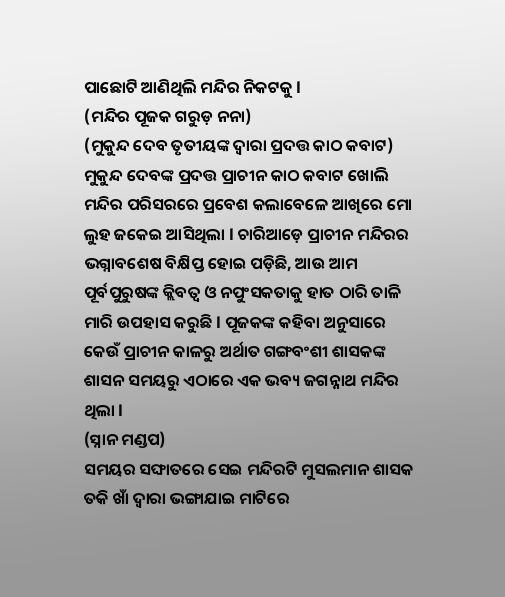ପାଛୋଟି ଆଣିଥିଲି ମନ୍ଦିର ନିକଟକୁ l
(ମନ୍ଦିର ପୂଜକ ଗରୁଡ଼ ନନା)
(ମୁକୁନ୍ଦ ଦେବ ତୃତୀୟଙ୍କ ଦ୍ୱାରା ପ୍ରଦତ୍ତ କାଠ କବାଟ)
ମୁକୁନ୍ଦ ଦେବଙ୍କ ପ୍ରଦତ୍ତ ପ୍ରାଚୀନ କାଠ କବାଟ ଖୋଲି ମନ୍ଦିର ପରିସରରେ ପ୍ରବେଶ କଲାବେଳେ ଆଖିରେ ମୋ ଲୁହ ଜକେଇ ଆସିଥିଲା l ଚାରିଆଡ଼େ ପ୍ରାଚୀନ ମନ୍ଦିରର ଭଗ୍ନାବଶେଷ ବିକ୍ଷିପ୍ତ ହୋଇ ପଡ଼ିଛି, ଆଉ ଆମ ପୂର୍ବପୁରୁଷଙ୍କ କ୍ଲିବତ୍ୱ ଓ ନପୁଂସକତାକୁ ହାତ ଠାରି ତାଳି ମାରି ଉପହାସ କରୁଛି l ପୂଜକଙ୍କ କହିବା ଅନୁସାରେ କେଉଁ ପ୍ରାଚୀନ କାଳରୁ ଅର୍ଥାତ ଗଙ୍ଗବଂଶୀ ଶାସକଙ୍କ ଶାସନ ସମୟରୁ ଏଠାରେ ଏକ ଭବ୍ୟ ଜଗନ୍ନାଥ ମନ୍ଦିର ଥିଲା l
(ସ୍ନାନ ମଣ୍ଡପ)
ସମୟର ସଙ୍ଘାତରେ ସେଇ ମନ୍ଦିରଟି ମୁସଲମାନ ଶାସକ ତକି ଖାଁ ଦ୍ୱାରା ଭଙ୍ଗାଯାଇ ମାଟିରେ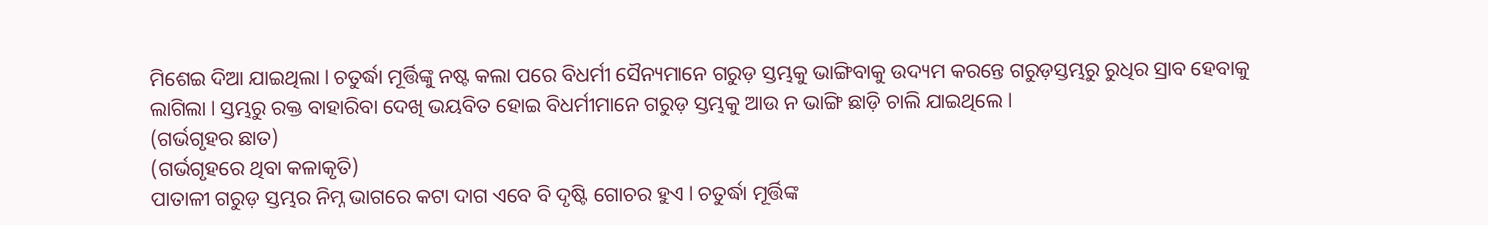ମିଶେଇ ଦିଆ ଯାଇଥିଲା l ଚତୁର୍ଦ୍ଧା ମୂର୍ତ୍ତିଙ୍କୁ ନଷ୍ଟ କଲା ପରେ ବିଧର୍ମୀ ସୈନ୍ୟମାନେ ଗରୁଡ଼ ସ୍ତମ୍ଭକୁ ଭାଙ୍ଗିବାକୁ ଉଦ୍ୟମ କରନ୍ତେ ଗରୁଡ଼ସ୍ତମ୍ଭରୁ ରୁଧିର ସ୍ରାବ ହେବାକୁ ଲାଗିଲା l ସ୍ତମ୍ଭରୁ ରକ୍ତ ବାହାରିବା ଦେଖି ଭୟବିତ ହୋଇ ବିଧର୍ମୀମାନେ ଗରୁଡ଼ ସ୍ତମ୍ଭକୁ ଆଉ ନ ଭାଙ୍ଗି ଛାଡ଼ି ଚାଲି ଯାଇଥିଲେ l
(ଗର୍ଭଗୃହର ଛାତ)
(ଗର୍ଭଗୃହରେ ଥିବା କଳାକୃତି)
ପାତାଳୀ ଗରୁଡ଼ ସ୍ତମ୍ଭର ନିମ୍ନ ଭାଗରେ କଟା ଦାଗ ଏବେ ବି ଦୃଷ୍ଟି ଗୋଚର ହୁଏ l ଚତୁର୍ଦ୍ଧା ମୂର୍ତ୍ତିଙ୍କ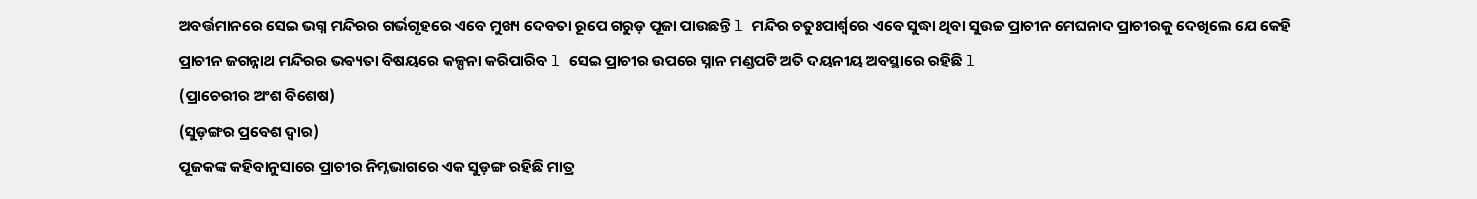ଅବର୍ତ୍ତମାନରେ ସେଇ ଭଗ୍ନ ମନ୍ଦିରର ଗର୍ଭଗୃହରେ ଏବେ ମୁଖ୍ୟ ଦେବତା ରୂପେ ଗରୁଡ଼ ପୂଜା ପାଉଛନ୍ତି l ମନ୍ଦିର ଚତୁଃପାର୍ଶ୍ୱରେ ଏବେ ସୁଦ୍ଧା ଥିବା ସୁଉଚ୍ଚ ପ୍ରାଚୀନ ମେଘନାଦ ପ୍ରାଚୀରକୁ ଦେଖିଲେ ଯେ କେହି ପ୍ରାଚୀନ ଜଗନ୍ନାଥ ମନ୍ଦିରର ଭଵ୍ୟତା ବିଷୟରେ କଳ୍ପନା କରିପାରିବ l ସେଇ ପ୍ରାଚୀର ଉପରେ ସ୍ନାନ ମଣ୍ଡପଟି ଅତି ଦୟନୀୟ ଅବସ୍ଥାରେ ରହିଛି l
(ପ୍ରାଚେରୀର ଅଂଶ ବିଶେଷ)
(ସୁଡ଼ଙ୍ଗର ପ୍ରବେଶ ଦ୍ୱାର)
ପୂଜକଙ୍କ କହିବାନୁସାରେ ପ୍ରାଚୀର ନିମ୍ନଭାଗରେ ଏକ ସୁଡ଼ଙ୍ଗ ରହିଛି ମାତ୍ର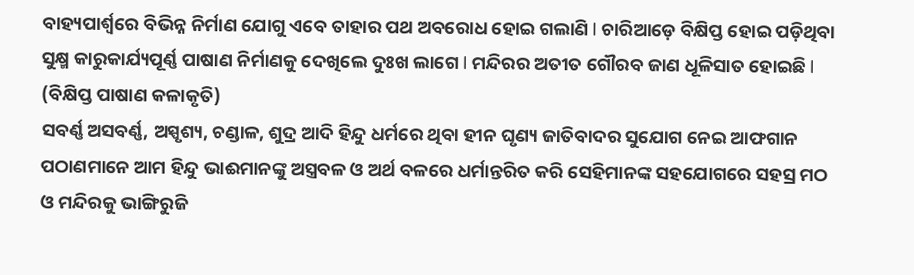ବାହ୍ୟପାର୍ଶ୍ୱରେ ବିଭିନ୍ନ ନିର୍ମାଣ ଯୋଗୁ ଏବେ ତାହାର ପଥ ଅବରୋଧ ହୋଇ ଗଲାଣି l ଚାରିଆଡ଼େ ବିକ୍ଷିପ୍ତ ହୋଇ ପଡ଼ିଥିବା ସୁକ୍ଷ୍ମ କାରୁକାର୍ଯ୍ୟପୂର୍ଣ୍ଣ ପାଷାଣ ନିର୍ମାଣକୁ ଦେଖିଲେ ଦୁଃଖ ଲାଗେ l ମନ୍ଦିରର ଅତୀତ ଗୌରବ ଜାଣ ଧୂଳିସାତ ହୋଇଛି l
(ବିକ୍ଷିପ୍ତ ପାଷାଣ କଳାକୃତି)
ସବର୍ଣ୍ଣ ଅସବର୍ଣ୍ଣ, ଅସ୍ପୃଶ୍ୟ, ଚଣ୍ଡାଳ, ଶୁଦ୍ର ଆଦି ହିନ୍ଦୁ ଧର୍ମରେ ଥିବା ହୀନ ଘୃଣ୍ୟ ଜାତିବାଦର ସୁଯୋଗ ନେଇ ଆଫଗାନ ପଠାଣମାନେ ଆମ ହିନ୍ଦୁ ଭାଈମାନଙ୍କୁ ଅସ୍ତ୍ରବଳ ଓ ଅର୍ଥ ବଳରେ ଧର୍ମାନ୍ତରିତ କରି ସେହିମାନଙ୍କ ସହଯୋଗରେ ସହସ୍ର ମଠ ଓ ମନ୍ଦିରକୁ ଭାଙ୍ଗିରୁଜି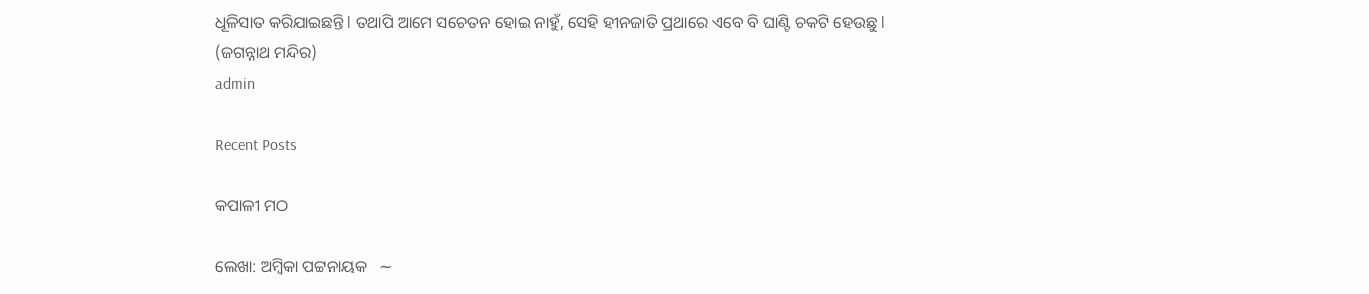ଧୂଳିସାତ କରିଯାଇଛନ୍ତି l ତଥାପି ଆମେ ସଚେତନ ହୋଇ ନାହୁଁ, ସେହି ହୀନଜାତି ପ୍ରଥାରେ ଏବେ ବି ଘାଣ୍ଟି ଚକଟି ହେଉଛୁ l
(ଜଗନ୍ନାଥ ମନ୍ଦିର)
admin

Recent Posts

କପାଳୀ ମଠ

ଲେଖା: ଅମ୍ବିକା ପଟ୍ଟନାୟକ   ∼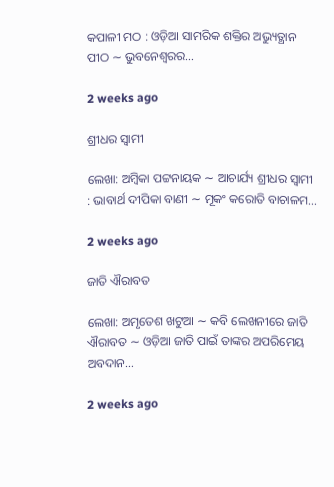କପାଳୀ ମଠ : ଓଡ଼ିଆ ସାମରିକ ଶକ୍ତିର ଅଭ୍ୟୁତ୍ଥାନ ପୀଠ ∼ ଭୁବନେଶ୍ୱରର…

2 weeks ago

ଶ୍ରୀଧର ସ୍ୱାମୀ

ଲେଖା: ଅମ୍ବିକା ପଟ୍ଟନାୟକ ∼ ଆଚାର୍ଯ୍ୟ ଶ୍ରୀଧର ସ୍ୱାମୀ : ଭାବାର୍ଥ ଦୀପିକା ବାଣୀ ∼ ମୂକଂ କରୋତି ବାଚାଳମ…

2 weeks ago

ଜାତି ଐରାବତ

ଲେଖା: ଅମୃତେଶ ଖଟୁଆ ∼ କବି ଲେଖନୀରେ ଜାତି ଐରାବତ ∼ ଓଡ଼ିଆ ଜାତି ପାଇଁ ତାଙ୍କର ଅପରିମେୟ ଅବଦାନ…

2 weeks ago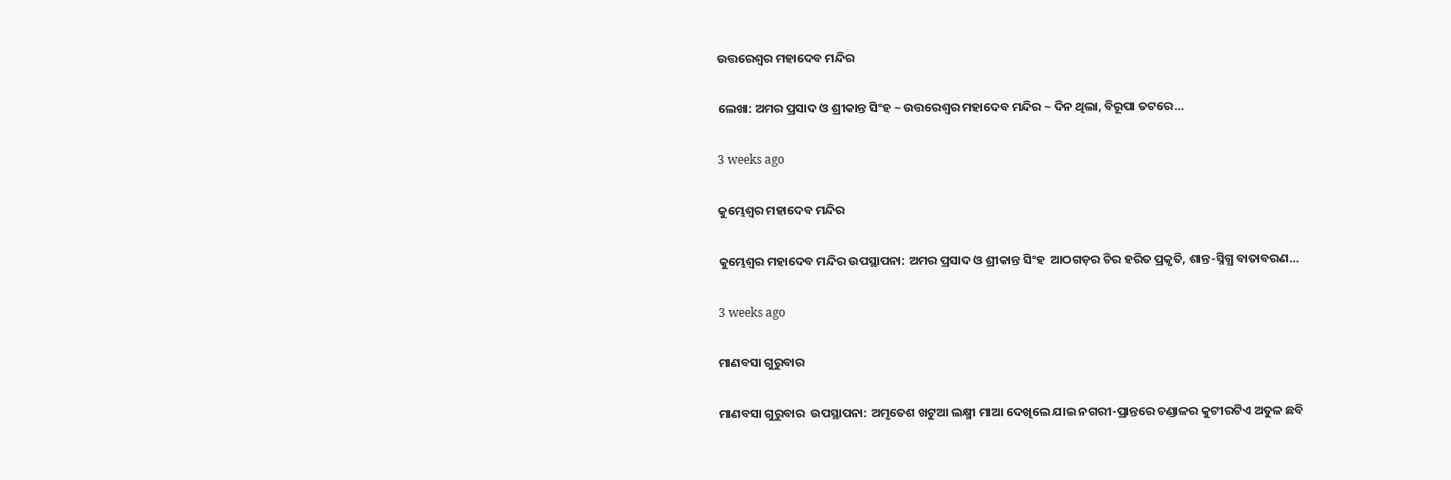ଉତ୍ତରେଶ୍ଵର ମହାଦେବ ମନ୍ଦିର

ଲେଖା: ଅମର ପ୍ରସାଦ ଓ ଶ୍ରୀକାନ୍ତ ସିଂହ ~ ଉତ୍ତରେଶ୍ଵର ମହାଦେବ ମନ୍ଦିର ~ ଦିନ ଥିଲା, ବିରୂପା ତଟରେ…

3 weeks ago

କୁମ୍ଭେଶ୍ୱର ମହାଦେବ ମନ୍ଦିର

କୁମ୍ଭେଶ୍ୱର ମହାଦେବ ମନ୍ଦିର ଉପସ୍ଥାପନା: ଅମର ପ୍ରସାଦ ଓ ଶ୍ରୀକାନ୍ତ ସିଂହ  ଆଠଗଡ଼ର ଚିର ହରିତ ପ୍ରକୃତି, ଶାନ୍ତ-ସ୍ନିଗ୍ଧ ବାତାବରଣ…

3 weeks ago

ମାଣବସା ଗୁରୁବାର

ମାଣବସା ଗୁରୁବାର  ଉପସ୍ଥାପନା: ଅମୃତେଶ ଖଟୁଆ ଲକ୍ଷ୍ମୀ ମାଆ ଦେଖିଲେ ଯାଇ ନଗରୀ-ପ୍ରାନ୍ତରେ ଚଣ୍ଡାଳର କୁଟୀରଟିଏ ଅତୁଳ ଛବି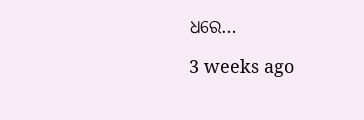ଧରେ…

3 weeks ago